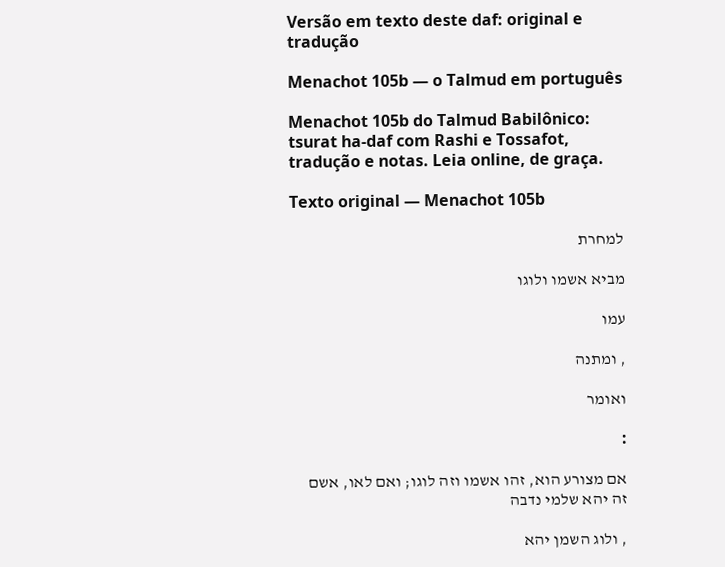Versão em texto deste daf: original e tradução

Menachot 105b — o Talmud em português

Menachot 105b do Talmud Babilônico: tsurat ha-daf com Rashi e Tossafot, tradução e notas. Leia online, de graça.

Texto original — Menachot 105b

למחרת

מביא אשמו ולוגו

עמו

, ומתנה

ואומר

:

אם מצורע הוא, זהו אשמו וזה לוגו; ואם לאו, אשם זה יהא שלמי נדבה

, ולוג השמן יהא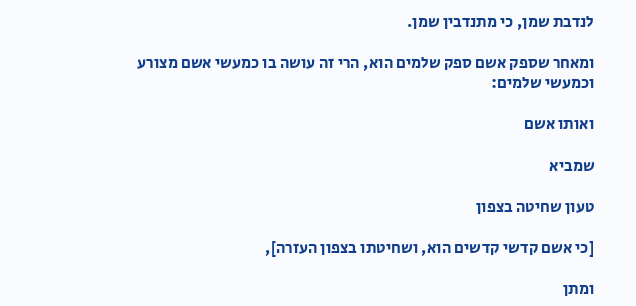לנדבת שמן, כי מתנדבין שמן.

ומאחר שספק אשם ספק שלמים הוא, הרי זה עושה בו כמעשי אשם מצורע וכמעשי שלמים:

ואותו אשם

שמביא

טעון שחיטה בצפון

[כי אשם קדשי קדשים הוא, ושחיטתו בצפון העזרה],

ומתן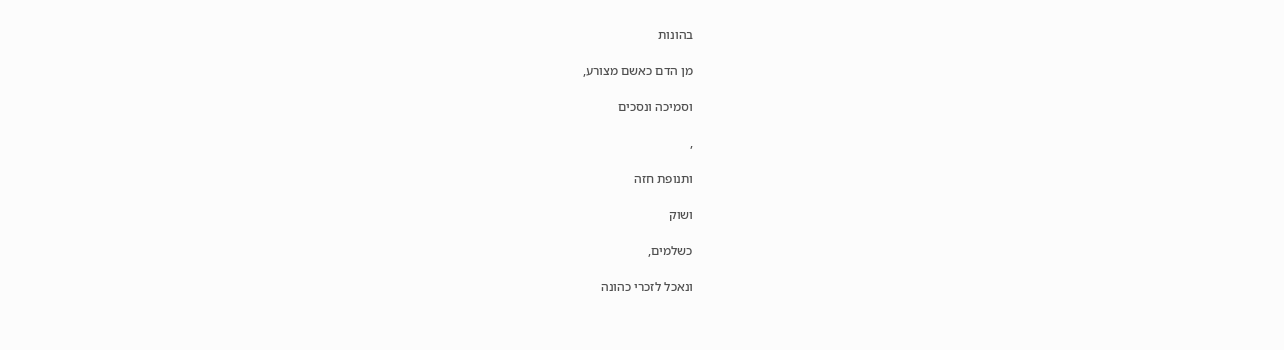בהונות

מן הדם כאשם מצורע,

וסמיכה ונסכים

,

ותנופת חזה

ושוק

כשלמים,

ונאכל לזכרי כהונה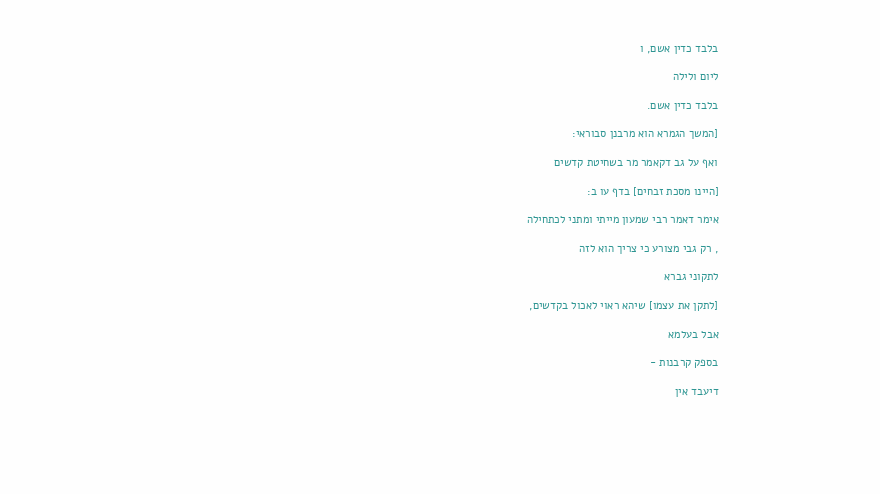בלבד כדין אשם, ו

ליום ולילה

בלבד כדין אשם.

[המשך הגמרא הוא מרבנן סבוראי:

ואף על גב דקאמר מר בשחיטת קדשים

[היינו מסכת זבחים] בדף עו ב:

אימר דאמר רבי שמעון מייתי ומתני לכתחילה

, רק גבי מצורע כי צריך הוא לזה

לתקוני גברא

[לתקן את עצמו] שיהא ראוי לאכול בקדשים,

אבל בעלמא

בספק קרבנות -

דיעבד אין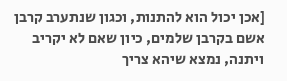[אכן יכול הוא להתנות, וכגון שנתערב קרבן אשם בקרבן שלמים, כיון שאם לא יקריב ויתנה, נמצא שיהא צריך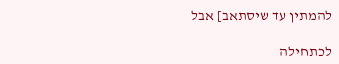להמתין עד שיסתאב] אבל

לכתחילה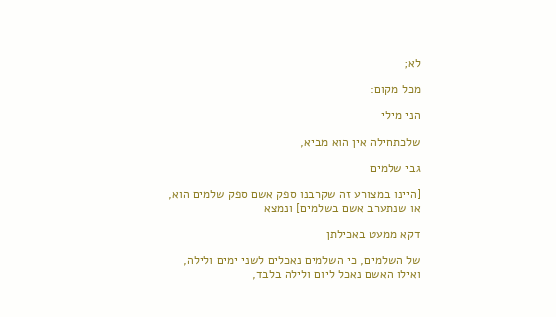לא;

מכל מקום:

הני מילי

שלכתחילה אין הוא מביא,

גבי שלמים

[היינו במצורע זה שקרבנו ספק אשם ספק שלמים הוא, או שנתערב אשם בשלמים] ונמצא

דקא ממעט באכילתן

של השלמים, כי השלמים נאכלים לשני ימים ולילה, ואילו האשם נאכל ליום ולילה בלבד,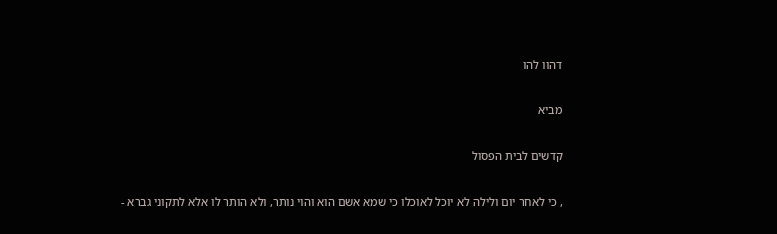דהוו להו

מביא

קדשים לבית הפסול

, כי לאחר יום ולילה לא יוכל לאוכלו כי שמא אשם הוא והוי נותר, ולא הותר לו אלא לתקוני גברא -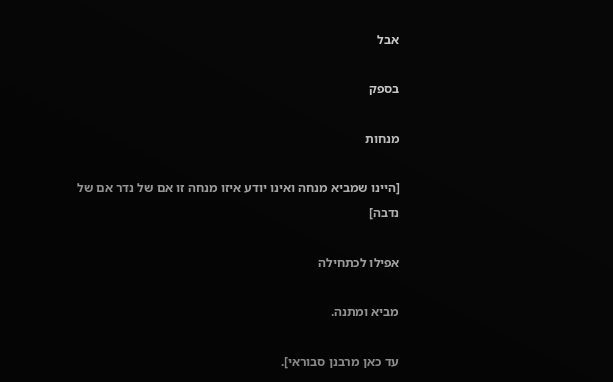אבל

בספק

מנחות

[היינו שמביא מנחה ואינו יודע איזו מנחה זו אם של נדר אם של נדבה]

אפילו לכתחילה

מביא ומתנה.

עד כאן מרבנן סבוראי].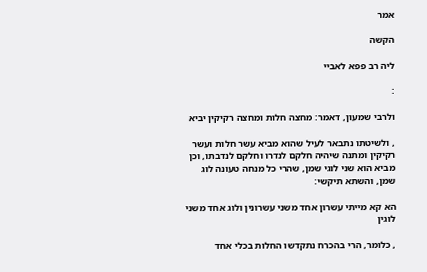אמר

הקשה

ליה רב פפא לאביי

:

ולרבי שמעון, דאמר: מחצה חלות ומחצה רקיקין יביא

, ולשיטתו נתבאר לעיל שהוא מביא עשר חלות ועשר רקיקין ומתנה שיהיה חלקם לנדרו וחלקם לנדבתו, וכן מביא הוא שני לוגי שמן, שהרי כל מנחה טעונה לוג שמן, והשתא תיקשי:

הא קא מייתי עשרון אחד משני עשרונין ולוג אחד משני לוגין

, כלומר, הרי בהכרח נתקדשו החלות בכלי אחד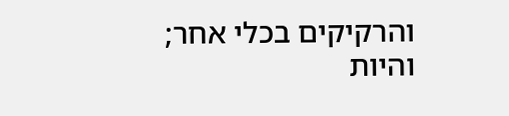והרקיקים בכלי אחר; והיות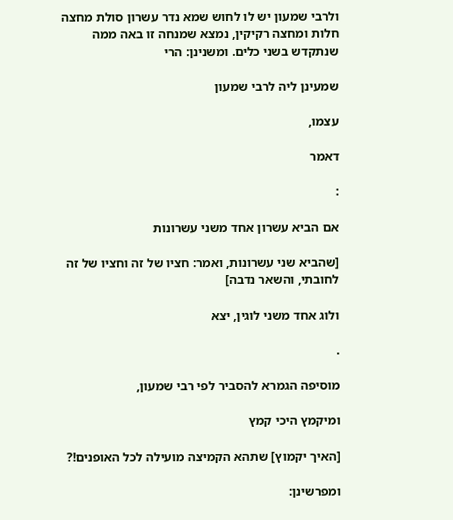ולרבי שמעון יש לו לחוש שמא נדר עשרון סולת מחצה חלות ומחצה רקיקין, נמצא שמנחה זו באה ממה שנתקדש בשני כלים. ומשנינן: הרי

שמעינן ליה לרבי שמעון

עצמו,

דאמר

:

אם הביא עשרון אחד משני עשרונות

[שהביא שני עשרונות, ואמר: חציו של זה וחציו של זה לחובתי, והשאר נדבה]

ולוג אחד משני לוגין, יצא

.

מוסיפה הגמרא להסביר לפי רבי שמעון,

ומיקמץ היכי קמץ

[האיך יקמוץ] שתהא הקמיצה מועילה לכל האופנים!?

ומפרשינן: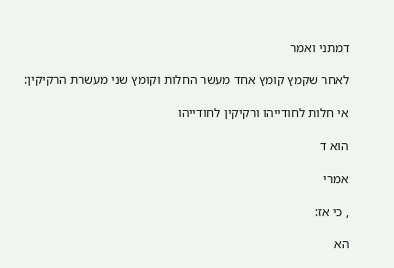דמתני ואמר

לאחר שקמץ קומץ אחד מעשר החלות וקומץ שני מעשרת הרקיקין:

אי חלות לחודייהו ורקיקין לחודייהו

הוא ד

אמרי

, כי אז:

הא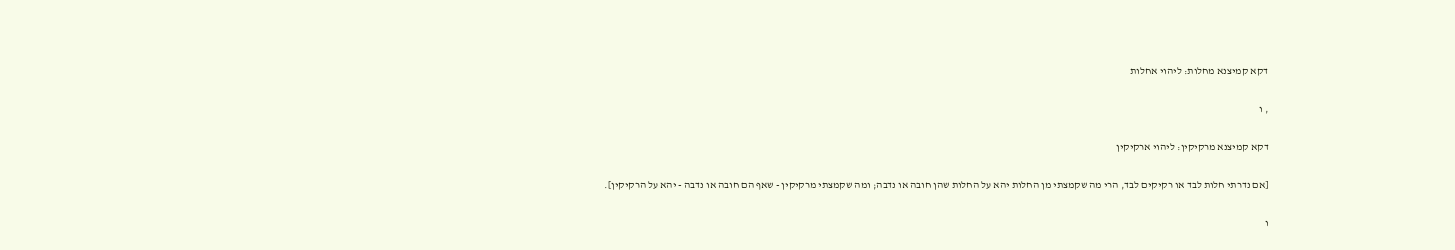דקא קמיצנא מחלות: ליהוי אחלות

, ו

דקא קמיצנא מרקיקין: ליהוי ארקיקין

[אם נדרתי חלות לבד או רקיקים לבד, הרי מה שקמצתי מן החלות יהא על החלות שהן חובה או נדבה; ומה שקמצתי מרקיקין - שאף הם חובה או נדבה - יהא על הרקיקין].

ו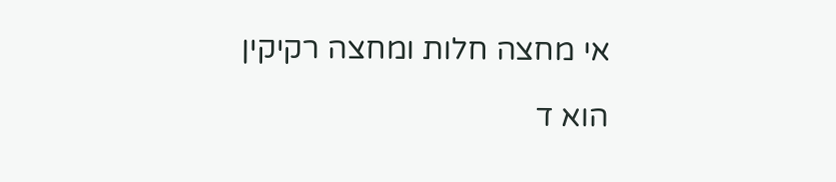אי מחצה חלות ומחצה רקיקין

הוא ד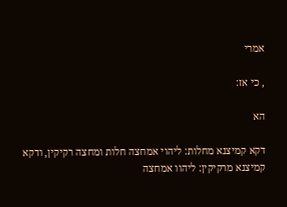אמרי

, כי אז:

הא

דקא קמיצנא מחלות: ליהוי אמחצה חלות ומחצה רקיקין, ודקא קמיצנא מרקיקין: ליהוו אמחצה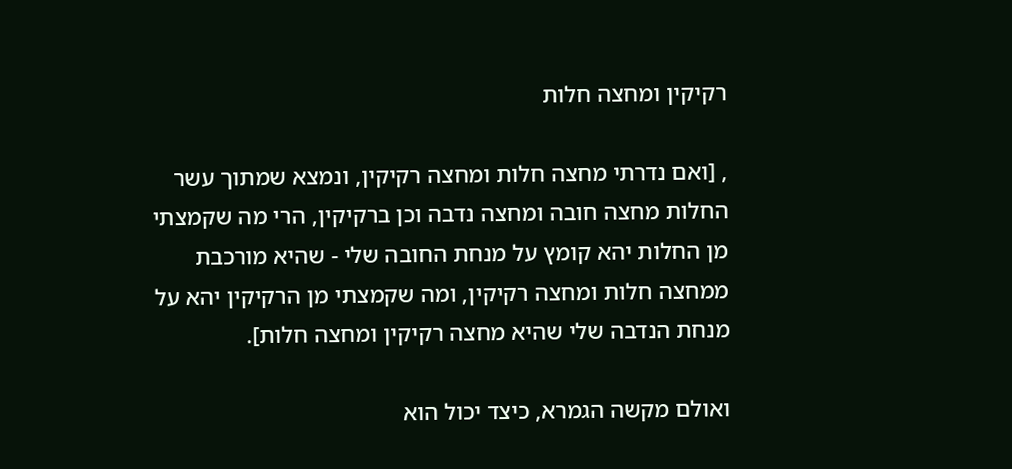רקיקין ומחצה חלות

, [ואם נדרתי מחצה חלות ומחצה רקיקין, ונמצא שמתוך עשר החלות מחצה חובה ומחצה נדבה וכן ברקיקין, הרי מה שקמצתי מן החלות יהא קומץ על מנחת החובה שלי - שהיא מורכבת ממחצה חלות ומחצה רקיקין, ומה שקמצתי מן הרקיקין יהא על מנחת הנדבה שלי שהיא מחצה רקיקין ומחצה חלות].

ואולם מקשה הגמרא, כיצד יכול הוא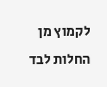לקמוץ מן החלות לבד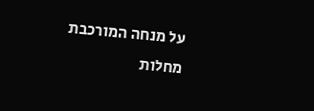על מנחה המורכבת מחלות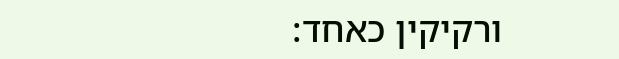ורקיקין כאחד: